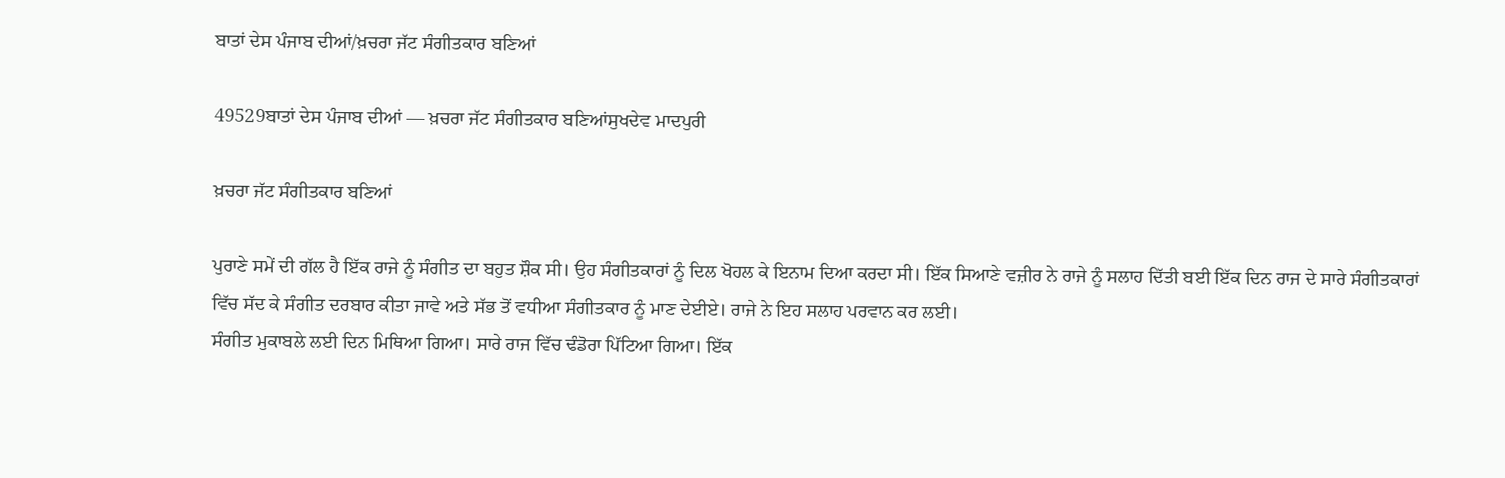ਬਾਤਾਂ ਦੇਸ ਪੰਜਾਬ ਦੀਆਂ/ਖ਼ਚਰਾ ਜੱਟ ਸੰਗੀਤਕਾਰ ਬਣਿਆਂ

49529ਬਾਤਾਂ ਦੇਸ ਪੰਜਾਬ ਦੀਆਂ — ਖ਼ਚਰਾ ਜੱਟ ਸੰਗੀਤਕਾਰ ਬਣਿਆਂਸੁਖਦੇਵ ਮਾਦਪੁਰੀ

ਖ਼ਚਰਾ ਜੱਟ ਸੰਗੀਤਕਾਰ ਬਣਿਆਂ

ਪੁਰਾਣੇ ਸਮੇਂ ਦੀ ਗੱਲ ਹੈ ਇੱਕ ਰਾਜੇ ਨੂੰ ਸੰਗੀਤ ਦਾ ਬਹੁਤ ਸ਼ੌਕ ਸੀ। ਉਹ ਸੰਗੀਤਕਾਰਾਂ ਨੂੰ ਦਿਲ ਖੋਹਲ ਕੇ ਇਨਾਮ ਦਿਆ ਕਰਦਾ ਸੀ। ਇੱਕ ਸਿਆਣੇ ਵਜ਼ੀਰ ਨੇ ਰਾਜੇ ਨੂੰ ਸਲਾਹ ਦਿੱਤੀ ਬਈ ਇੱਕ ਦਿਨ ਰਾਜ ਦੇ ਸਾਰੇ ਸੰਗੀਤਕਾਰਾਂ ਵਿੱਚ ਸੱਦ ਕੇ ਸੰਗੀਤ ਦਰਬਾਰ ਕੀਤਾ ਜਾਵੇ ਅਤੇ ਸੱਭ ਤੋਂ ਵਧੀਆ ਸੰਗੀਤਕਾਰ ਨੂੰ ਮਾਣ ਦੇਈਏ। ਰਾਜੇ ਨੇ ਇਹ ਸਲਾਹ ਪਰਵਾਨ ਕਰ ਲਈ।
ਸੰਗੀਤ ਮੁਕਾਬਲੇ ਲਈ ਦਿਨ ਮਿਥਿਆ ਗਿਆ। ਸਾਰੇ ਰਾਜ ਵਿੱਚ ਢੰਡੋਰਾ ਪਿੱਟਿਆ ਗਿਆ। ਇੱਕ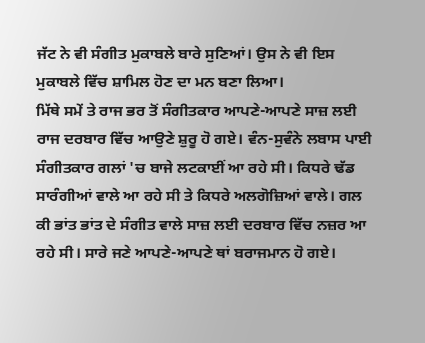ਜੱਟ ਨੇ ਵੀ ਸੰਗੀਤ ਮੁਕਾਬਲੇ ਬਾਰੇ ਸੁਣਿਆਂ। ਉਸ ਨੇ ਵੀ ਇਸ ਮੁਕਾਬਲੇ ਵਿੱਚ ਸ਼ਾਮਿਲ ਹੋਣ ਦਾ ਮਨ ਬਣਾ ਲਿਆ।
ਮਿੱਥੇ ਸਮੇਂ ਤੇ ਰਾਜ ਭਰ ਤੋਂ ਸੰਗੀਤਕਾਰ ਆਪਣੇ-ਆਪਣੇ ਸਾਜ਼ ਲਈ ਰਾਜ ਦਰਬਾਰ ਵਿੱਚ ਆਉਣੇ ਸ਼ੁਰੂ ਹੋ ਗਏ। ਵੰਨ-ਸੁਵੰਨੇ ਲਬਾਸ ਪਾਈ ਸੰਗੀਤਕਾਰ ਗਲਾਂ 'ਚ ਬਾਜੇ ਲਟਕਾਈਂ ਆ ਰਹੇ ਸੀ। ਕਿਧਰੇ ਢੱਡ ਸਾਰੰਗੀਆਂ ਵਾਲੇ ਆ ਰਹੇ ਸੀ ਤੇ ਕਿਧਰੇ ਅਲਗੋਜ਼ਿਆਂ ਵਾਲੇ। ਗਲ ਕੀ ਭਾਂਤ ਭਾਂਤ ਦੇ ਸੰਗੀਤ ਵਾਲੇ ਸਾਜ਼ ਲਈ ਦਰਬਾਰ ਵਿੱਚ ਨਜ਼ਰ ਆ ਰਹੇ ਸੀ। ਸਾਰੇ ਜਣੇ ਆਪਣੇ-ਆਪਣੇ ਥਾਂ ਬਰਾਜਮਾਨ ਹੋ ਗਏ।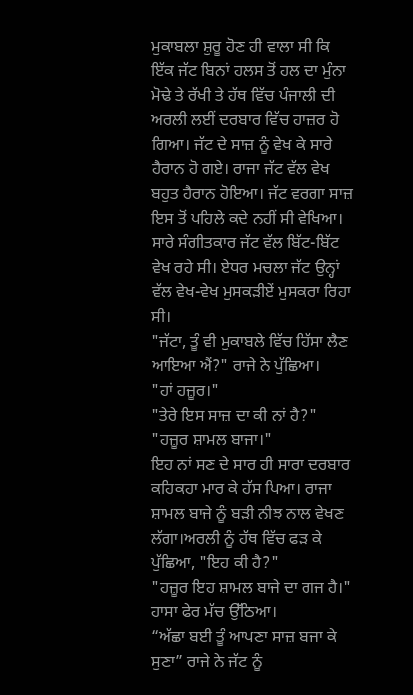ਮੁਕਾਬਲਾ ਸ਼ੁਰੂ ਹੋਣ ਹੀ ਵਾਲਾ ਸੀ ਕਿ ਇੱਕ ਜੱਟ ਬਿਨਾਂ ਹਲਸ ਤੋਂ ਹਲ ਦਾ ਮੁੰਨਾ ਮੋਢੇ ਤੇ ਰੱਖੀ ਤੇ ਹੱਥ ਵਿੱਚ ਪੰਜਾਲੀ ਦੀ ਅਰਲੀ ਲਈਂ ਦਰਬਾਰ ਵਿੱਚ ਹਾਜ਼ਰ ਹੋ ਗਿਆ। ਜੱਟ ਦੇ ਸਾਜ਼ ਨੂੰ ਵੇਖ ਕੇ ਸਾਰੇ ਹੈਰਾਨ ਹੋ ਗਏ। ਰਾਜਾ ਜੱਟ ਵੱਲ ਵੇਖ ਬਹੁਤ ਹੈਰਾਨ ਹੋਇਆ। ਜੱਟ ਵਰਗਾ ਸਾਜ਼ ਇਸ ਤੋਂ ਪਹਿਲੇ ਕਦੇ ਨਹੀਂ ਸੀ ਵੇਖਿਆ। ਸਾਰੇ ਸੰਗੀਤਕਾਰ ਜੱਟ ਵੱਲ ਬਿੱਟ-ਬਿੱਟ ਵੇਖ ਰਹੇ ਸੀ। ਏਧਰ ਮਚਲਾ ਜੱਟ ਉਨ੍ਹਾਂ ਵੱਲ ਵੇਖ-ਵੇਖ ਮੁਸਕੜੀਏਂ ਮੁਸਕਰਾ ਰਿਹਾ ਸੀ।
"ਜੱਟਾ, ਤੂੰ ਵੀ ਮੁਕਾਬਲੇ ਵਿੱਚ ਹਿੱਸਾ ਲੈਣ ਆਇਆ ਐਂ?" ਰਾਜੇ ਨੇ ਪੁੱਛਿਆ।
"ਹਾਂ ਹਜ਼ੂਰ।"
"ਤੇਰੇ ਇਸ ਸਾਜ਼ ਦਾ ਕੀ ਨਾਂ ਹੈ?"
"ਹਜ਼ੂਰ ਸ਼ਾਮਲ ਬਾਜਾ।"
ਇਹ ਨਾਂ ਸਣ ਦੇ ਸਾਰ ਹੀ ਸਾਰਾ ਦਰਬਾਰ ਕਹਿਕਹਾ ਮਾਰ ਕੇ ਹੱਸ ਪਿਆ। ਰਾਜਾ ਸ਼ਾਮਲ ਬਾਜੇ ਨੂੰ ਬੜੀ ਨੀਝ ਨਾਲ ਵੇਖਣ ਲੱਗਾ।ਅਰਲੀ ਨੂੰ ਹੱਥ ਵਿੱਚ ਫੜ ਕੇ ਪੁੱਛਿਆ, "ਇਹ ਕੀ ਹੈ?"
"ਹਜ਼ੂਰ ਇਹ ਸ਼ਾਮਲ ਬਾਜੇ ਦਾ ਗਜ ਹੈ।"
ਹਾਸਾ ਫੇਰ ਮੱਚ ਉੱਠਿਆ।
“ਅੱਛਾ ਬਈ ਤੂੰ ਆਪਣਾ ਸਾਜ਼ ਬਜਾ ਕੇ ਸੁਣਾ” ਰਾਜੇ ਨੇ ਜੱਟ ਨੂੰ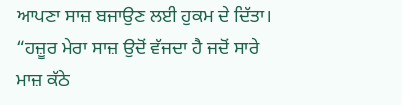ਆਪਣਾ ਸਾਜ਼ ਬਜਾਉਣ ਲਈ ਹੁਕਮ ਦੇ ਦਿੱਤਾ।
“ਹਜ਼ੂਰ ਮੇਰਾ ਸਾਜ਼ ਉਦੋਂ ਵੱਜਦਾ ਹੈ ਜਦੋਂ ਸਾਰੇ ਮਾਜ਼ ਕੱਠੇ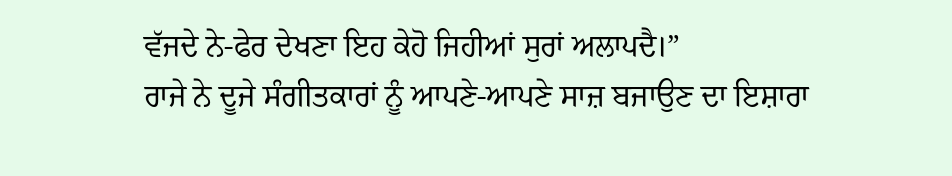ਵੱਜਦੇ ਨੇ-ਫੇਰ ਦੇਖਣਾ ਇਹ ਕੇਹੋ ਜਿਹੀਆਂ ਸੁਰਾਂ ਅਲਾਪਦੈ।”
ਰਾਜੇ ਨੇ ਦੂਜੇ ਸੰਗੀਤਕਾਰਾਂ ਨੂੰ ਆਪਣੇ-ਆਪਣੇ ਸਾਜ਼ ਬਜਾਉਣ ਦਾ ਇਸ਼ਾਰਾ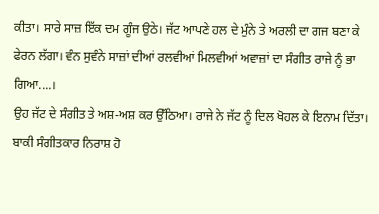ਕੀਤਾ। ਸਾਰੇ ਸਾਜ਼ ਇੱਕ ਦਮ ਗੂੰਜ ਉਠੇ। ਜੱਟ ਆਪਣੇ ਹਲ ਦੇ ਮੁੰਨੇ ਤੇ ਅਰਲੀ ਦਾ ਗਜ ਬਣਾ ਕੇ ਫੇਰਨ ਲੱਗਾ। ਵੰਨ ਸੁਵੰਨੇ ਸਾਜ਼ਾਂ ਦੀਆਂ ਰਲਵੀਆਂ ਮਿਲਵੀਆਂ ਅਵਾਜ਼ਾਂ ਦਾ ਸੰਗੀਤ ਰਾਜੇ ਨੂੰ ਭਾ ਗਿਆ....।
ਉਹ ਜੱਟ ਦੇ ਸੰਗੀਤ ਤੇ ਅਸ਼-ਅਸ਼ ਕਰ ਉੱਠਿਆ। ਰਾਜੇ ਨੇ ਜੱਟ ਨੂੰ ਦਿਲ ਖੋਹਲ ਕੇ ਇਨਾਮ ਦਿੱਤਾ। ਬਾਕੀ ਸੰਗੀਤਕਾਰ ਨਿਰਾਸ਼ ਹੋ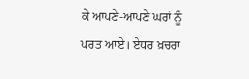ਕੇ ਆਪਣੇ-ਆਪਣੇ ਘਰਾਂ ਨੂੰ ਪਰਤ ਆਏ। ਏਧਰ ਖ਼ਚਰਾ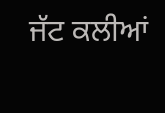ਜੱਟ ਕਲੀਆਂ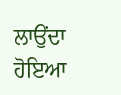ਲਾਉਂਦਾ ਹੋਇਆ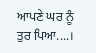ਆਪਣੇ ਘਰ ਨੂੰ ਤੁਰ ਪਿਆ....।